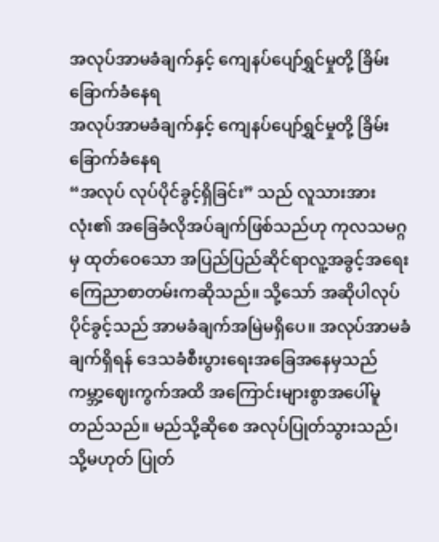အလုပ်အာမခံချက်နှင့် ကျေနပ်ပျော်ရွှင်မှုတို့ ခြိမ်းခြောက်ခံနေရ
အလုပ်အာမခံချက်နှင့် ကျေနပ်ပျော်ရွှင်မှုတို့ ခြိမ်းခြောက်ခံနေရ
“အလုပ် လုပ်ပိုင်ခွင့်ရှိခြင်း” သည် လူသားအားလုံး၏ အခြေခံလိုအပ်ချက်ဖြစ်သည်ဟု ကုလသမဂ္ဂမှ ထုတ်ဝေသော အပြည်ပြည်ဆိုင်ရာလူ့အခွင့်အရေးကြေညာစာတမ်းကဆိုသည်။ သို့သော် အဆိုပါလုပ်ပိုင်ခွင့်သည် အာမခံချက်အမြဲမရှိပေ။ အလုပ်အာမခံချက်ရှိရန် ဒေသခံစီးပွားရေးအခြေအနေမှသည် ကမ္ဘာ့ဈေးကွက်အထိ အကြောင်းများစွာအပေါ်မူတည်သည်။ မည်သို့ဆိုစေ အလုပ်ပြုတ်သွားသည်၊ သို့မဟုတ် ပြုတ်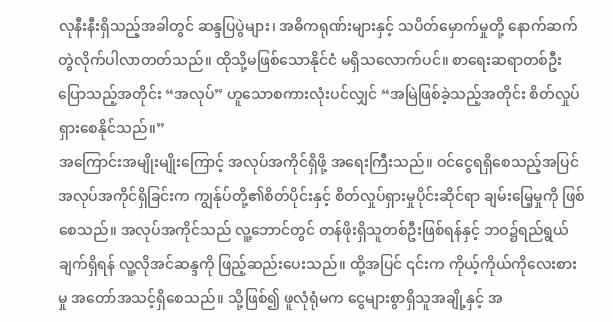လုနီးနီးရှိသည့်အခါတွင် ဆန္ဒပြပွဲများ၊ အဓိကရုဏ်းများနှင့် သပိတ်မှောက်မှုတို့ နောက်ဆက်တွဲလိုက်ပါလာတတ်သည်။ ထိုသို့မဖြစ်သောနိုင်ငံ မရှိသလောက်ပင်။ စာရေးဆရာတစ်ဦးပြောသည့်အတိုင်း “အလုပ်” ဟူသောစကားလုံးပင်လျှင် “အမြဲဖြစ်ခဲ့သည့်အတိုင်း စိတ်လှုပ်ရှားစေနိုင်သည်။”
အကြောင်းအမျိုးမျိုးကြောင့် အလုပ်အကိုင်ရှိဖို့ အရေးကြီးသည်။ ဝင်ငွေရရှိစေသည့်အပြင် အလုပ်အကိုင်ရှိခြင်းက ကျွန်ုပ်တို့၏စိတ်ပိုင်းနှင့် စိတ်လှုပ်ရှားမှုပိုင်းဆိုင်ရာ ချမ်းမြေ့မှုကို ဖြစ်စေသည်။ အလုပ်အကိုင်သည် လူ့ဘောင်တွင် တန်ဖိုးရှိသူတစ်ဦးဖြစ်ရန်နှင့် ဘဝ၌ရည်ရွယ်ချက်ရှိရန် လူ့လိုအင်ဆန္ဒကို ဖြည့်ဆည်းပေးသည်။ ထို့အပြင် ၎င်းက ကိုယ့်ကိုယ်ကိုလေးစားမှု အတော်အသင့်ရှိစေသည်။ သို့ဖြစ်၍ ဖူလုံရုံမက ငွေများစွာရှိသူအချို့နှင့် အ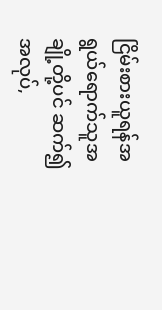ငြိမ်းစားယူရန်အရွယ်ရောက်သူအချို့တို့ပင် ဆက်၍အလုပ်,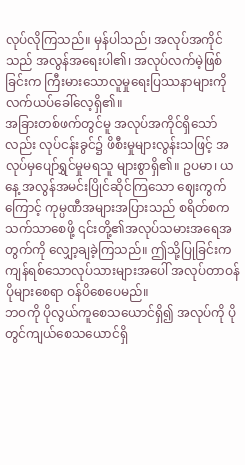လုပ်လိုကြသည်။ မှန်ပါသည်၊ အလုပ်အကိုင်သည် အလွန်အရေးပါ၏၊ အလုပ်လက်မဲ့ဖြစ်ခြင်းက ကြီးမားသောလူမှုရေးပြဿနာများကို လက်ယပ်ခေါ်လေ့ရှိ၏။
အခြားတစ်ဖက်တွင်မူ အလုပ်အကိုင်ရှိသော်လည်း လုပ်ငန်းခွင်၌ ဖိစီးမှုများလွန်းသဖြင့် အလုပ်မှပျော်ရွှင်မှုမရသူ များစွာရှိ၏။ ဥပမာ၊ ယနေ့ အလွန်အမင်းပြိုင်ဆိုင်ကြသော ဈေးကွက်ကြောင့် ကုမ္ပဏီအများအပြားသည် စရိတ်စကသက်သာစေဖို့ ၎င်းတို့၏အလုပ်သမားအရေအတွက်ကို လျှော့ချခဲ့ကြသည်။ ဤသို့ပြုခြင်းက ကျန်ရစ်သောလုပ်သားများအပေါ် အလုပ်တာဝန်ပိုများစေရာ ဝန်ပိစေပေမည်။
ဘဝကို ပိုလွယ်ကူစေသယောင်ရှိ၍ အလုပ်ကို ပိုတွင်ကျယ်စေသယောင်ရှိ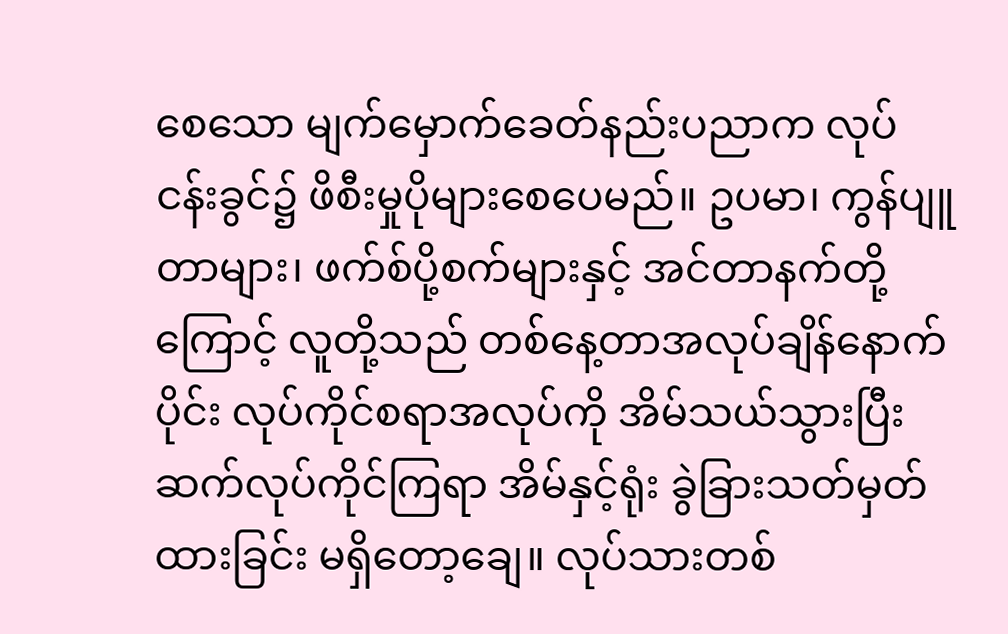စေသော မျက်မှောက်ခေတ်နည်းပညာက လုပ်ငန်းခွင်၌ ဖိစီးမှုပိုများစေပေမည်။ ဥပမာ၊ ကွန်ပျူတာများ၊ ဖက်စ်ပို့စက်များနှင့် အင်တာနက်တို့ကြောင့် လူတို့သည် တစ်နေ့တာအလုပ်ချိန်နောက်ပိုင်း လုပ်ကိုင်စရာအလုပ်ကို အိမ်သယ်သွားပြီးဆက်လုပ်ကိုင်ကြရာ အိမ်နှင့်ရုံး ခွဲခြားသတ်မှတ်ထားခြင်း မရှိတော့ချေ။ လုပ်သားတစ်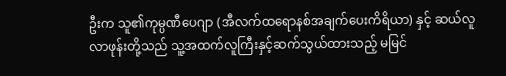ဦးက သူ၏ကုမ္ပဏီပေဂျာ (အီလက်ထရောနစ်အချက်ပေးကိရိယာ) နှင့် ဆယ်လူလာဖုန်းတို့သည် သူ့အထက်လူကြီးနှင့်ဆက်သွယ်ထားသည့် မမြင်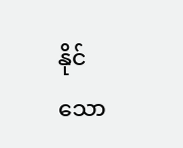နိုင်သော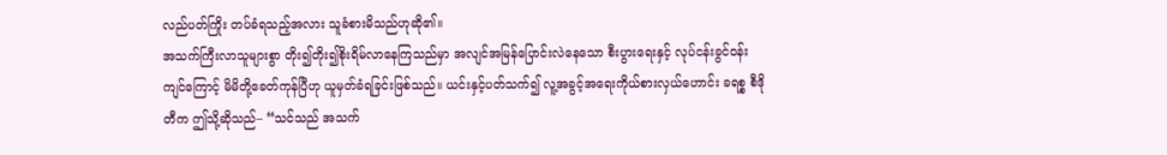လည်ပတ်ကြိုး တပ်ခံရသည့်အလား သူခံစားမိသည်ဟုဆို၏။
အသက်ကြီးလာသူများစွာ တိုး၍တိုး၍စိုးရိမ်လာနေကြသည်မှာ အလျင်အမြန်ပြောင်းလဲနေသော စီးပွားရေးနှင့် လုပ်ငန်းခွင်ဝန်းကျင်ကြောင့် မိမိတို့ခေတ်ကုန်ပြီဟု ယူမှတ်ခံရခြင်းဖြစ်သည်။ ယင်းနှင့်ပတ်သက်၍ လူ့အခွင့်အရေးကိုယ်စားလှယ်ဟောင်း ခရစ္စ စီဒိုတီက ဤသို့ဆိုသည်– “သင်သည် အသက်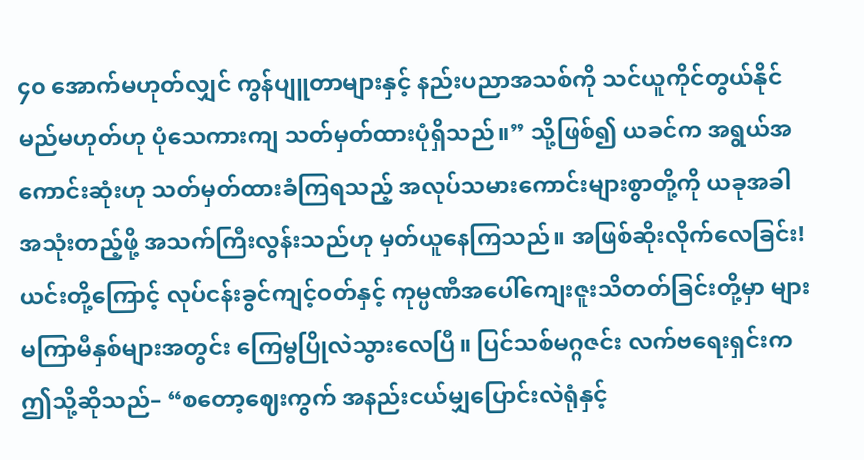၄၀ အောက်မဟုတ်လျှင် ကွန်ပျူတာများနှင့် နည်းပညာအသစ်ကို သင်ယူကိုင်တွယ်နိုင်မည်မဟုတ်ဟု ပုံသေကားကျ သတ်မှတ်ထားပုံရှိသည်။” သို့ဖြစ်၍ ယခင်က အရွယ်အကောင်းဆုံးဟု သတ်မှတ်ထားခံကြရသည့် အလုပ်သမားကောင်းများစွာတို့ကို ယခုအခါ အသုံးတည့်ဖို့ အသက်ကြီးလွန်းသည်ဟု မှတ်ယူနေကြသည်။ အဖြစ်ဆိုးလိုက်လေခြင်း!ယင်းတို့ကြောင့် လုပ်ငန်းခွင်ကျင့်ဝတ်နှင့် ကုမ္ပဏီအပေါ်ကျေးဇူးသိတတ်ခြင်းတို့မှာ များမကြာမီနှစ်များအတွင်း ကြေမွပြိုလဲသွားလေပြီ။ ပြင်သစ်မဂ္ဂဇင်း လက်ဗရေးရှင်းက ဤသို့ဆိုသည်– “စတော့ဈေးကွက် အနည်းငယ်မျှပြောင်းလဲရုံနှင့်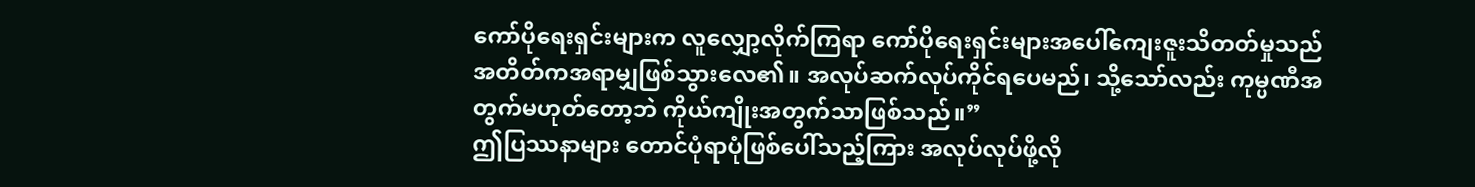ကော်ပိုရေးရှင်းများက လူလျှော့လိုက်ကြရာ ကော်ပိုရေးရှင်းများအပေါ်ကျေးဇူးသိတတ်မှုသည် အတိတ်ကအရာမျှဖြစ်သွားလေ၏။ အလုပ်ဆက်လုပ်ကိုင်ရပေမည်၊ သို့သော်လည်း ကုမ္ပဏီအတွက်မဟုတ်တော့ဘဲ ကိုယ်ကျိုးအတွက်သာဖြစ်သည်။”
ဤပြဿနာများ တောင်ပုံရာပုံဖြစ်ပေါ်သည့်ကြား အလုပ်လုပ်ဖို့လို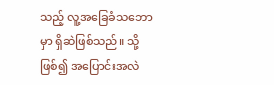သည့် လူ့အခြေခံသဘောမှာ ရှိဆဲဖြစ်သည်။ သို့ဖြစ်၍ အပြောင်းအလဲ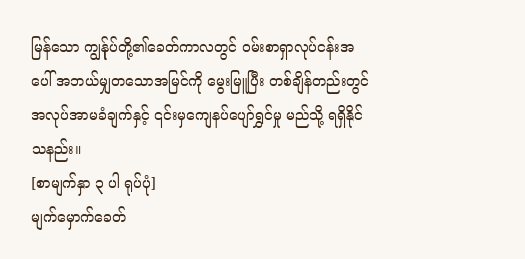မြန်သော ကျွန်ုပ်တို့၏ခေတ်ကာလတွင် ဝမ်းစာရှာလုပ်ငန်းအပေါ် အဘယ်မျှတသောအမြင်ကို မွေးမြူပြီး တစ်ချိန်တည်းတွင် အလုပ်အာမခံချက်နှင့် ၎င်းမှကျေနပ်ပျော်ရွှင်မှု မည်သို့ ရရှိနိုင်သနည်း။
[စာမျက်နှာ ၃ ပါ ရုပ်ပုံ]
မျက်မှောက်ခေတ်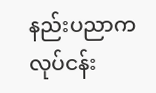နည်းပညာက လုပ်ငန်း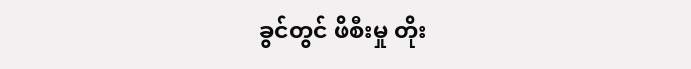ခွင်တွင် ဖိစီးမှု တိုး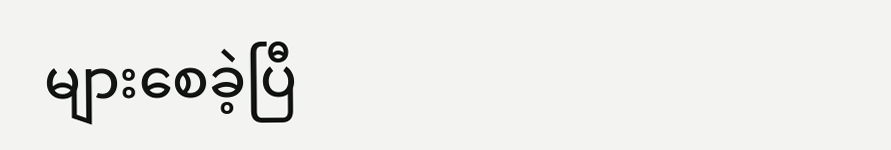များစေခဲ့ပြီ